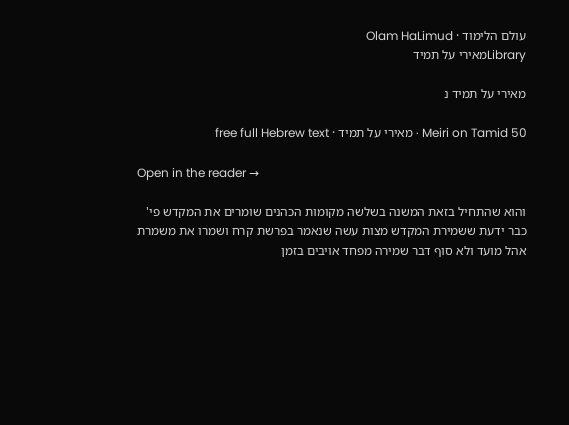עולם הלימוד · Olam HaLimud
Libraryמאירי על תמיד

מאירי על תמיד נ

Meiri on Tamid 50 · מאירי על תמיד · free full Hebrew text

Open in the reader →

והוא שהתחיל בזאת המשנה בשלשה מקומות הכהנים שומרים את המקדש פי' כבר ידעת ששמירת המקדש מצות עשה שנאמר בפרשת קרח ושמרו את משמרת אהל מועד ולא סוף דבר שמירה מפחד אויבים בזמן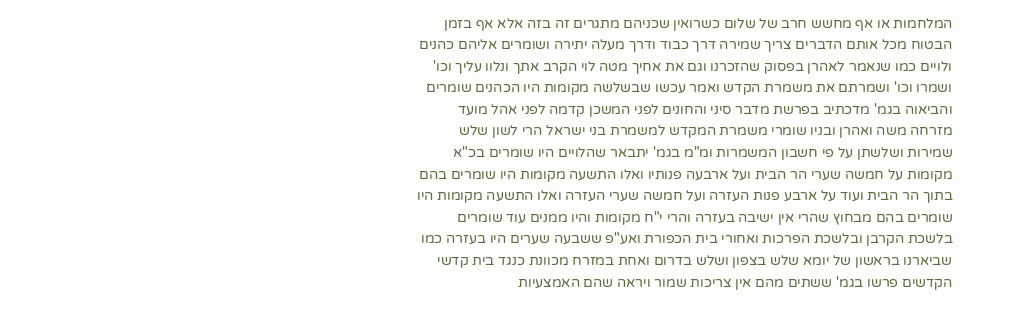המלחמות או אף מחשש חרב של שלום כשרואין שכניהם מתגרים זה בזה אלא אף בזמן הבטוח מכל אותם הדברים צריך שמירה דרך כבוד ודרך מעלה יתירה ושומרים אליהם כהנים ולויים כמו שנאמר לאהרן בפסוק שהזכרנו וגם את אחיך מטה לוי הקרב אתך ונלוו עליך וכו' ושמרו וכו' ושמרתם את משמרת הקדש ואמר עכשו שבשלשה מקומות היו הכהנים שומרים והביאוה בגמ' מדכתיב בפרשת מדבר סיני והחונים לפני המשכן קדמה לפני אהל מועד מזרחה משה ואהרן ובניו שומרי משמרת המקדש למשמרת בני ישראל הרי לשון שלש שמירות ושלשתן על פי חשבון המשמרות ומ"מ בגמ' יתבאר שהלויים היו שומרים בכ"א מקומות על חמשה שערי הר הבית ועל ארבעה פנותיו ואלו התשעה מקומות היו שומרים בהם בתוך הר הבית ועוד על ארבע פנות העזרה ועל חמשה שערי העזרה ואלו התשעה מקומות היו שומרים בהם מבחוץ שהרי אין ישיבה בעזרה והרי י"ח מקומות והיו ממנים עוד שומרים בלשכת הקרבן ובלשכת הפרכות ואחורי בית הכפורת ואע"פ ששבעה שערים היו בעזרה כמו שביארנו בראשון של יומא שלש בצפון ושלש בדרום ואחת במזרח מכוונת כנגד בית קדשי הקדשים פרשו בגמ' ששתים מהם אין צריכות שמור ויראה שהם האמצעיות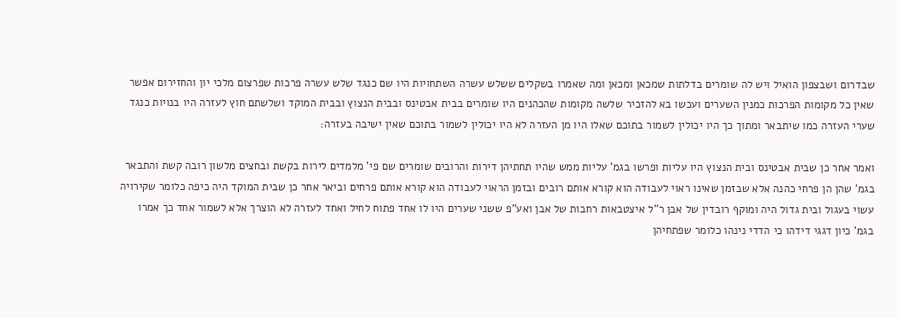שבדרום ושבצפון הואיל ויש לה שומרים בדלתות שמכאן ומכאן ומה שאמרו בשקלים ששלש עשרה השתחויות היו שם כנגד שלש עשרה פרכות שפרצום מלכי יון והחזירום אפשר שאין כל מקומות הפרכות כמנין השערים ועכשו בא להזכיר שלשה מקומות שהכהנים היו שומרים בבית אבטינס ובבית הנצוץ ובבית המוקד ושלשתם חוץ לעזרה היו בנויות כנגד שערי העזרה כמו שיתבאר ומתוך כך היו יכולין לשמור בתוכם שאלו היו מן העזרה לא היו יכולין לשמור בתוכם שאין ישיבה בעזרה:

ואמר אחר כן שבית אבטינס ובית הנצוץ היו עליות ופרשו בגמ' עליות ממש שהיו תחתיהן דירות והרובים שומרים שם פי' מלמדים לירות בקשת ובחצים מלשון רובה קשת והתבאר בגמ' שהן הן פרחי כהנה אלא שבזמן שאינו ראוי לעבודה הוא קורא אותם רובים ובזמן הראוי לעבודה הוא קורא אותם פרחים וביאר אחר כן שבית המוקד היה כיפה כלומר שקירויה עשוי בעגול ובית גדול היה ומוקף רובדין של אבן ר"ל איצטבאות רחבות של אבן ואע"פ ששני שערים היו לו אחד פתוח לחיל ואחד לעזרה לא הוצרך אלא לשמור אחד כך אמרו בגמ' כיון דגגי דידהו כי הדדי נינהו כלומר שפתחיהן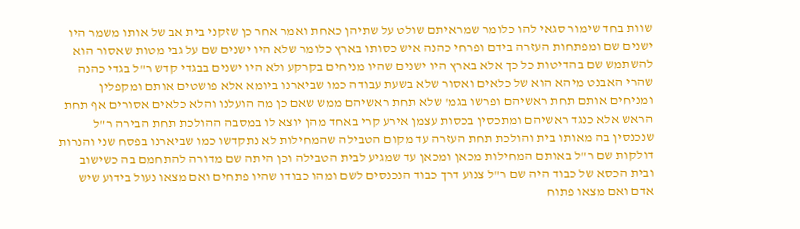שוות בחד שימור סגאי להו כלומר שמראיתם שולט על שתיהן כאחת ואמר אחר כן שזקני בית אב של אותו משמר היו ישנים שם ומפתחות העזרה בידם ופרחי כהנה איש כסותו בארץ כלומר שלא היו ישנים שם על גבי מטות שאסור הוא להשתמש שם בהדיטות כל כך אלא בארץ היו ישנים שהיו מניחים בקרקע ולא היו ישנים בבגדי קדש ר"ל בגדי כהנה שהרי האבנט מיהא הוא של כלאים ואסור שלא בשעת עבודה כמו שביארנו ביומא אלא פושטים אותם ומקפלין ומניחים אותם תחת ראשיהם ופרשו בגמ' שלא תחת ראשיהם ממש שאם כן מה הועלנו והלא כלאים אסורים אף תחת הראש אלא כנגד ראשיהם ומתכסין בכסות עצמן אירע קרי באחד מהן יוצא לו במסבה ההולכת תחת הבירה ר"ל שנכנסין בה מאותו בית והולכת תחת העזרה עד מקום הטבילה שהמחילות לא נתקדשו כמו שביארנו בפסח שני והנרות דולקות שם ר"ל באותם המחילות מכאן ומכאן עד שמגיע לבית הטבילה וכן היתה שם מדורה להתחמם בה כשישוב ובית הכסא של כבוד היה שם ר"ל צנוע דרך כבוד הנכנסים לשם ומהו כבודו שהיו פתחים ואם מצאו נעול בידוע שיש אדם ואם מצאו פתוח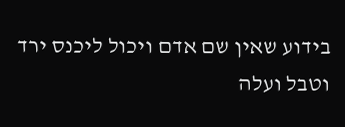בידוע שאין שם אדם ויכול ליכנס ירד וטבל ועלה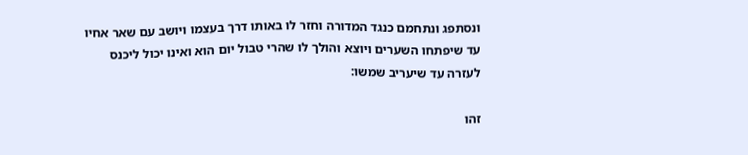ונסתפג ונתחמם כנגד המדורה וחזר לו באותו דרך בעצמו ויושב עם שאר אחיו עד שיפתחו השערים ויוצא והולך לו שהרי טבול יום הוא ואינו יכול ליכנס לעזרה עד שיעריב שמשו:

זהו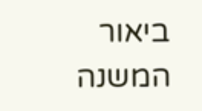ביאור המשנה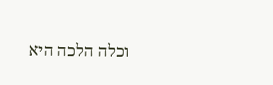וכלה הלכה היא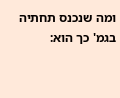ומה שנכנס תחתיה בגמ' כך הוא: